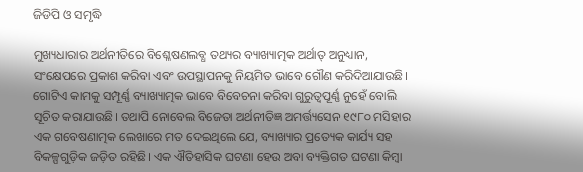ଜିଡିପି ଓ ସମୃଦ୍ଧି

ମୁଖ୍ୟଧାରାର ଅର୍ଥନୀତିରେ ବିଶ୍ଳେଷଣଲବ୍ଧ ତଥ୍ୟର ବ୍ୟାଖ୍ୟାତ୍ମକ ଅର୍ଥାତ୍‌ ଅନୁଧ୍ୟାନ, ସଂକ୍ଷେପରେ ପ୍ରକାଶ କରିବା ଏବଂ ଉପସ୍ଥାପନକୁ ନିୟମିତ ଭାବେ ଗୌଣ କରିଦିଆଯାଉଛି। ଗୋଟିଏ କାମକୁ ସମ୍ପୂର୍ଣ୍ଣ ବ୍ୟାଖ୍ୟାତ୍ମକ ଭାବେ ବିବେଚନା କରିବା ଗୁରୁତ୍ୱପୂର୍ଣ୍ଣ ନୁହେଁ ବୋଲି ସୂଚିତ କରାଯାଉଛି। ତଥାପି ନୋବେଲ ବିଜେତା ଅର୍ଥନୀତିଜ୍ଞ ଅମର୍ତ୍ତ୍ୟସେନ ୧୯୮୦ ମସିହାର ଏକ ଗବେଷଣାତ୍ମକ ଲେଖାରେ ମତ ଦେଇଥିଲେ ଯେ, ବ୍ୟାଖ୍ୟାର ପ୍ରତ୍ୟେକ କାର୍ଯ୍ୟ ସହ ବିକଳ୍ପଗୁଡ଼ିକ ଜଡ଼ିତ ରହିଛି। ଏକ ଐତିହାସିକ ଘଟଣା ହେଉ ଅବା ବ୍ୟକ୍ତିଗତ ଘଟଣା କିମ୍ବା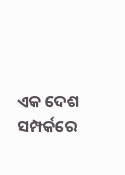ଏକ ଦେଶ ସମ୍ପର୍କରେ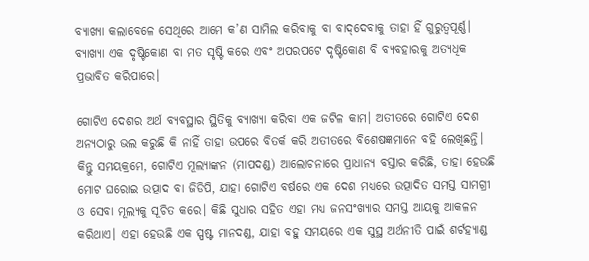ବ୍ୟାଖ୍ୟା କଲାବେଳେ ସେଥିରେ ଆମେ କ’ଣ ସାମିଲ କରିବାକୁ ବା ବାଦ୍‌ଦେବାକୁ ତାହା ହିଁ ଗୁରୁତ୍ୱପୂର୍ଣ୍ଣ। ବ୍ୟାଖ୍ୟା ଏକ ଦୃଷ୍ଟିକୋଣ ବା ମତ ସୃଷ୍ଟି କରେ ଏବଂ ଅପରପଟେ ଦୃଷ୍ଟିକୋଣ ବି ବ୍ୟବହାରକୁ ଅତ୍ୟଧିକ ପ୍ରଭାବିତ କରିପାରେ।

ଗୋଟିଏ ଦେଶର ଅର୍ଥ ବ୍ୟବସ୍ଥାର ସ୍ଥିତିକୁ ବ୍ୟାଖ୍ୟା କରିବା ଏକ ଜଟିଳ କାମ। ଅତୀତରେ ଗୋଟିଏ ଦେଶ ଅନ୍ୟଠାରୁ ଭଲ କରୁଛି କି ନାହିଁ ତାହା ଉପରେ ବିତର୍କ କରି ଅତୀତରେ ବିଶେଷଜ୍ଞମାନେ ବହି ଲେଖିଛନ୍ତି। କିନ୍ତୁ ସମୟକ୍ରମେ, ଗୋଟିଏ ମୂଲ୍ୟାଙ୍କନ (ମାପଦଣ୍ଡ) ଆଲୋଚନାରେ ପ୍ରାଧାନ୍ୟ ବସ୍ତାର କରିଛି, ତାହା ହେଉଛି ମୋଟ ଘରୋଇ ଉତ୍ପାଦ ବା ଜିଡିପି, ଯାହା ଗୋଟିଏ ବର୍ଷରେ ଏକ ଦେଶ ମଧ୍ୟରେ ଉତ୍ପାଦିତ ସମସ୍ତ ସାମଗ୍ରୀ ଓ ସେବା ମୂଲ୍ୟକୁ ସୂଚିତ କରେ। କିଛି ସୁଧାର ସହିତ ଏହା ମଧ୍ୟ ଜନସଂଖ୍ୟାର ସମସ୍ତ ଆୟକୁ ଆକଳନ କରିଥାଏ। ଏହା ହେଉଛି ଏକ ସ୍ପଷ୍ଟ ମାନଦଣ୍ଡ, ଯାହା ବହୁ ସମୟରେ ଏକ ସୁସ୍ଥ ଅର୍ଥନୀତି ପାଇଁ ଶର୍ଟହ୍ୟାଣ୍ଡ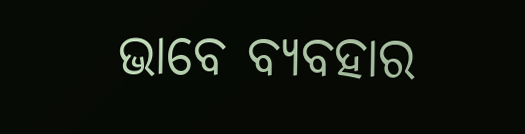ଭାବେ ବ୍ୟବହାର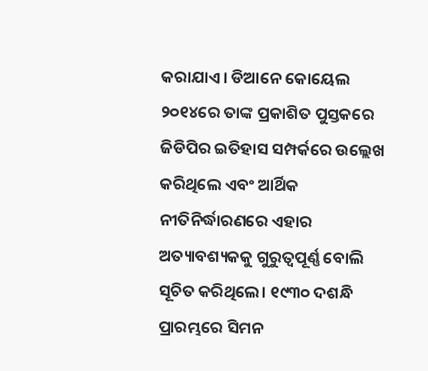କରାଯାଏ। ଡିଆନେ କୋୟେଲ ୨୦୧୪ରେ ତାଙ୍କ ପ୍ରକାଶିତ ପୁସ୍ତକରେ ଜିଡିପିର ଇତିହାସ ସମ୍ପର୍କରେ ଉଲ୍ଲେଖ କରିଥିଲେ ଏବଂ ଆର୍ଥିକ ନୀତିନିର୍ଦ୍ଧାରଣରେ ଏହାର ଅତ୍ୟାବଶ୍ୟକକୁ ଗୁରୁତ୍ୱପୂର୍ଣ୍ଣ ବୋଲି ସୂଚିତ କରିଥିଲେ। ୧୯୩୦ ଦଶନ୍ଧି ପ୍ରାରମ୍ଭରେ ସିମନ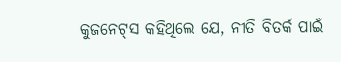କୁଜନେଟ୍‌ସ କହିଥିଲେ ଯେ, ନୀତି ବିତର୍କ ପାଇଁ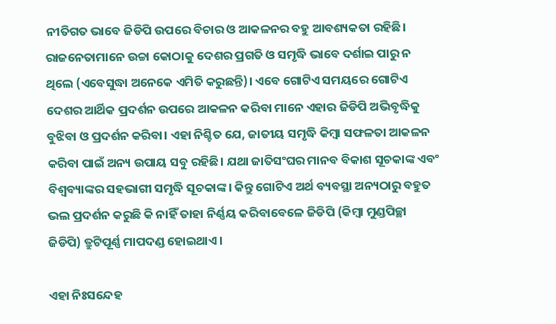ନୀତିଗତ ଭାବେ ଜିଡିପି ଉପରେ ବିଚାର ଓ ଆକଳନର ବହୁ ଆବଶ୍ୟକତା ରହିଛି। ରାଜନେତାମାନେ ଉଚ୍ଚା କୋଠାକୁ ଦେଶର ପ୍ରଗତି ଓ ସମୃଦ୍ଧି ଭାବେ ଦର୍ଶାଇ ପାରୁ ନ ଥିଲେ (ଏବେସୁଦ୍ଧା ଅନେକେ ଏମିତି କରୁଛନ୍ତି)। ଏବେ ଗୋଟିଏ ସମୟରେ ଗୋଟିଏ ଦେଶର ଆର୍ଥିକ ପ୍ରଦର୍ଶନ ଉପରେ ଆକଳନ କରିବା ମାନେ ଏହାର ଜିଡିପି ଅଭିବୃଦ୍ଧିକୁ ବୁଝିବା ଓ ପ୍ରଦର୍ଶନ କରିବା। ଏହା ନିଶ୍ଚିତ ଯେ, ଜାତୀୟ ସମୃଦ୍ଧି କିମ୍ବା ସଫଳତା ଆକଳନ କରିବା ପାଇଁ ଅନ୍ୟ ଉପାୟ ସବୁ ରହିଛି। ଯଥା ଜାତିସଂଘର ମାନବ ବିକାଶ ସୂଚକାଙ୍କ ଏବଂ ବିଶ୍ୱବ୍ୟାଙ୍କର ସହଭାଗୀ ସମୃଦ୍ଧି ସୂଚକାଙ୍କ। କିନ୍ତୁ ଗୋଟିଏ ଅର୍ଥ ବ୍ୟବସ୍ଥା ଅନ୍ୟଠାରୁ ବହୁତ ଭଲ ପ୍ରଦର୍ଶନ କରୁଛି କି ନାହିଁ ତାହା ନିର୍ଣ୍ଣୟ କରିବାବେଳେ ଜିଡିପି (କିମ୍ବା ମୁଣ୍ଡପିଚ୍ଛା ଜିଡିପି) ତ୍ରୁଟିପୂର୍ଣ୍ଣ ମାପଦଣ୍ଡ ହୋଇଥାଏ।

ଏହା ନିଃସନ୍ଦେହ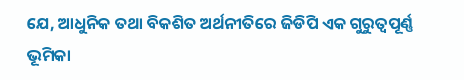ଯେ, ଆଧୁନିକ ତଥା ବିକଶିତ ଅର୍ଥନୀତିରେ ଜିଡିପି ଏକ ଗୁରୁତ୍ୱପୂର୍ଣ୍ଣ ଭୂମିକା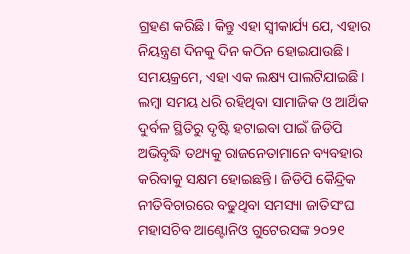ଗ୍ରହଣ କରିଛି। କିନ୍ତୁ ଏହା ସ୍ବୀକାର୍ଯ୍ୟ ଯେ, ଏହାର ନିୟନ୍ତ୍ରଣ ଦିନକୁ ଦିନ କଠିନ ହୋଇଯାଉଛି। ସମୟକ୍ରମେ, ଏହା ଏକ ଲକ୍ଷ୍ୟ ପାଲଟିଯାଇଛି। ଲମ୍ବା ସମୟ ଧରି ରହିଥିବା ସାମାଜିକ ଓ ଆର୍ଥିକ ଦୁର୍ବଳ ସ୍ଥିତିରୁ ଦୃଷ୍ଟି ହଟାଇବା ପାଇଁ ଜିଡିପି ଅଭିବୃଦ୍ଧି ତଥ୍ୟକୁ ରାଜନେତାମାନେ ବ୍ୟବହାର କରିବାକୁ ସକ୍ଷମ ହୋଇଛନ୍ତି। ଜିଡିପି କୈନ୍ଦ୍ରିକ ନୀତିବିଚାରରେ ବଢୁଥିବା ସମସ୍ୟା ଜାତିସଂଘ ମହାସଚିବ ଆଣ୍ଟୋନିଓ ଗୁଟେରସଙ୍କ ୨୦୨୧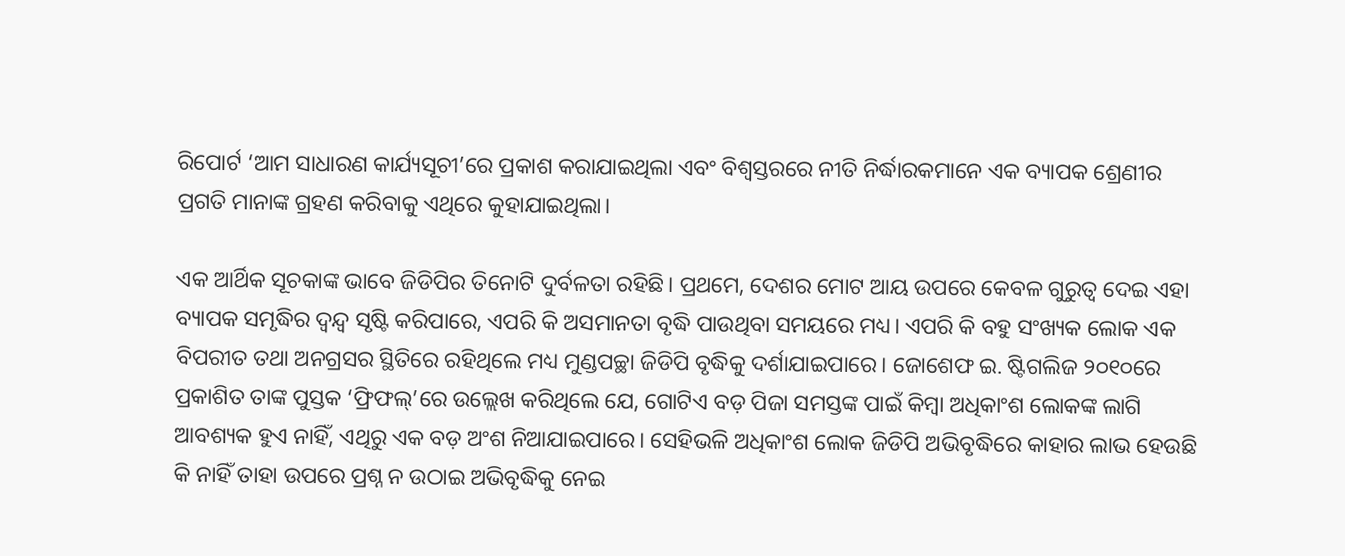ରିପୋର୍ଟ ‘ଆମ ସାଧାରଣ କାର୍ଯ୍ୟସୂଚୀ’ରେ ପ୍ରକାଶ କରାଯାଇଥିଲା ଏବଂ ବିଶ୍ୱସ୍ତରରେ ନୀତି ନିର୍ଦ୍ଧାରକମାନେ ଏକ ବ୍ୟାପକ ଶ୍ରେଣୀର ପ୍ରଗତି ମାନାଙ୍କ ଗ୍ରହଣ କରିବାକୁ ଏଥିରେ କୁହାଯାଇଥିଲା।

ଏକ ଆର୍ଥିକ ସୂଚକାଙ୍କ ଭାବେ ଜିଡିପିର ତିନୋଟି ଦୁର୍ବଳତା ରହିଛି। ପ୍ରଥମେ, ଦେଶର ମୋଟ ଆୟ ଉପରେ କେବଳ ଗୁରୁତ୍ୱ ଦେଇ ଏହା ବ୍ୟାପକ ସମୃଦ୍ଧିର ଦ୍ୱନ୍ଦ୍ୱ ସୃଷ୍ଟି କରିପାରେ, ଏପରି କି ଅସମାନତା ବୃଦ୍ଧି ପାଉଥିବା ସମୟରେ ମଧ୍ୟ। ଏପରି କି ବହୁ ସଂଖ୍ୟକ ଲୋକ ଏକ ବିପରୀତ ତଥା ଅନଗ୍ରସର ସ୍ଥିତିରେ ରହିଥିଲେ ମଧ୍ୟ ମୁଣ୍ଡପଚ୍ଛା ଜିଡିପି ବୃଦ୍ଧିକୁ ଦର୍ଶାଯାଇପାରେ। ଜୋଶେଫ ଇ. ଷ୍ଟିଗଲିଜ ୨୦୧୦ରେ ପ୍ରକାଶିତ ତାଙ୍କ ପୁସ୍ତକ ‘ଫ୍ରିଫଲ୍‌’ରେ ଉଲ୍ଲେଖ କରିଥିଲେ ଯେ, ଗୋଟିଏ ବଡ଼ ପିଜା ସମସ୍ତଙ୍କ ପାଇଁ କିମ୍ବା ଅଧିକାଂଶ ଲୋକଙ୍କ ଲାଗି ଆବଶ୍ୟକ ହୁଏ ନାହିଁ, ଏଥିରୁ ଏକ ବଡ଼ ଅଂଶ ନିଆଯାଇପାରେ। ସେହିଭଳି ଅଧିକାଂଶ ଲୋକ ଜିଡିପି ଅଭିବୃଦ୍ଧିରେ କାହାର ଲାଭ ହେଉଛି କି ନାହିଁ ତାହା ଉପରେ ପ୍ରଶ୍ନ ନ ଉଠାଇ ଅଭିବୃଦ୍ଧିକୁ ନେଇ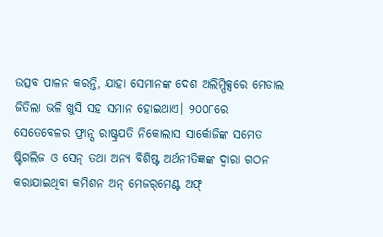ଉତ୍ସବ ପାଳନ କରନ୍ତି, ଯାହା ସେମାନଙ୍କ ଦେଶ ଅଲିମ୍ପିକ୍ସରେ ମେଡାଲ ଜିତିଲା ଭଳି ଖୁସି ସହ ସମାନ ହୋଇଥାଏ। ୨୦୦୮ରେ ସେତେବେଳର ଫ୍ରାନ୍ସ ରାଷ୍ଟ୍ରପତି ନିକୋଲାସ ସାର୍କୋଜିଙ୍କ ସମେତ ଷ୍ଟିଗଲିଜ ଓ ସେନ୍‌ ତଥା ଅନ୍ୟ ବିଶିଷ୍ଟ ଅର୍ଥନୀତିଜ୍ଞଙ୍କ ଦ୍ୱାରା ଗଠନ କରାଯାଇଥିବା କମିଶନ ଅନ୍‌ ମେଜର୍‌ମେଣ୍ଟ ଅଫ୍‌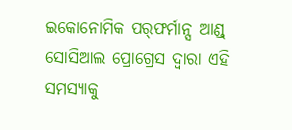ଇକୋନୋମିକ ପର୍‌ଫର୍ମାନ୍ସ ଆଣ୍ଡ୍‌ ସୋସିଆଲ ପ୍ରୋଗ୍ରେସ ଦ୍ୱାରା ଏହି ସମସ୍ୟାକୁ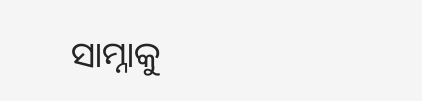ସାମ୍ନାକୁ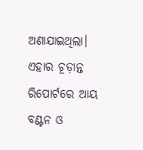ଅଣାଯାଇଥିଲା। ଏହାର ଚୂଡ଼ାନ୍ତ ରିପୋର୍ଟରେ ଆୟ ବଣ୍ଟନ ଓ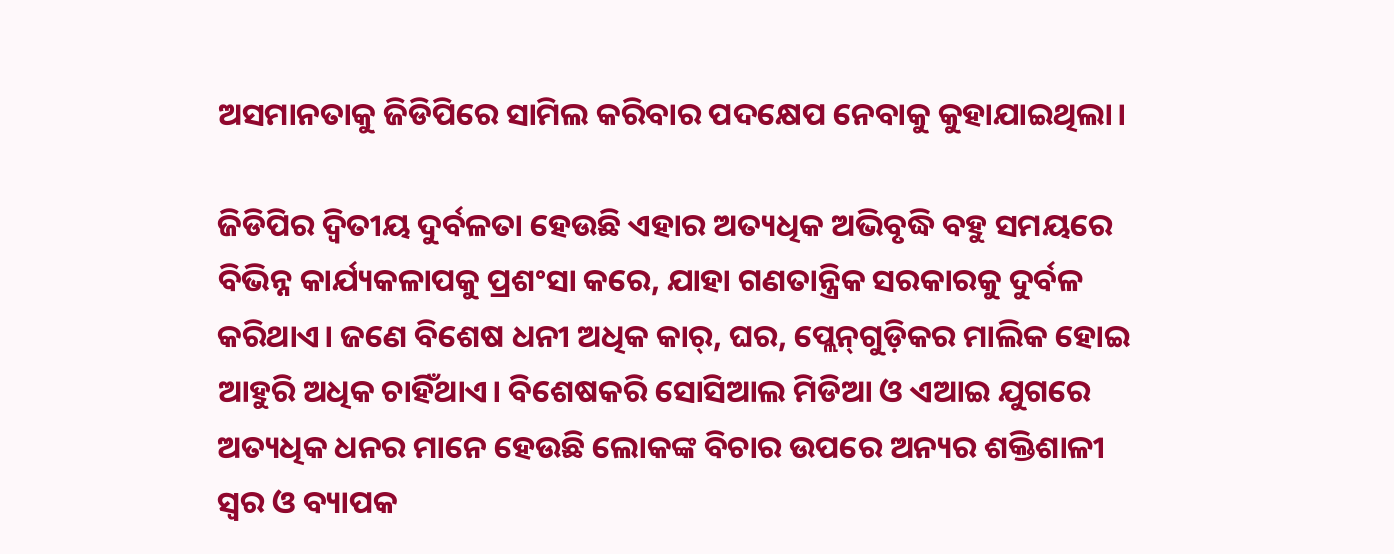ଅସମାନତାକୁ ଜିଡିପିରେ ସାମିଲ କରିବାର ପଦକ୍ଷେପ ନେବାକୁ କୁହାଯାଇଥିଲା।

ଜିଡିପିର ଦ୍ୱିତୀୟ ଦୁର୍ବଳତା ହେଉଛି ଏହାର ଅତ୍ୟଧିକ ଅଭିବୃଦ୍ଧି ବହୁ ସମୟରେ ବିଭିନ୍ନ କାର୍ଯ୍ୟକଳାପକୁ ପ୍ରଶଂସା କରେ, ଯାହା ଗଣତାନ୍ତ୍ରିକ ସରକାରକୁ ଦୁର୍ବଳ କରିଥାଏ। ଜଣେ ବିଶେଷ ଧନୀ ଅଧିକ କାର୍‌, ଘର, ପ୍ଲେନ୍‌ଗୁଡ଼ିକର ମାଲିକ ହୋଇ ଆହୁରି ଅଧିକ ଚାହିଁଥାଏ। ବିଶେଷକରି ସୋସିଆଲ ମିଡିଆ ଓ ଏଆଇ ଯୁଗରେ ଅତ୍ୟଧିକ ଧନର ମାନେ ହେଉଛି ଲୋକଙ୍କ ବିଚାର ଉପରେ ଅନ୍ୟର ଶକ୍ତିଶାଳୀ ସ୍ବର ଓ ବ୍ୟାପକ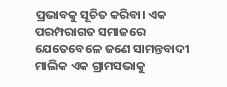ପ୍ରଭାବକୁ ସୂଚିତ କରିବା। ଏକ ପରମ୍ପରାଗତ ସମାଜରେ ଯେତେବେଳେ ଜଣେ ସାମନ୍ତବାଦୀ ମାଲିକ ଏକ ଗ୍ରାମସଭାକୁ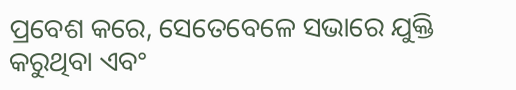ପ୍ରବେଶ କରେ, ସେତେବେଳେ ସଭାରେ ଯୁକ୍ତି କରୁଥିବା ଏବଂ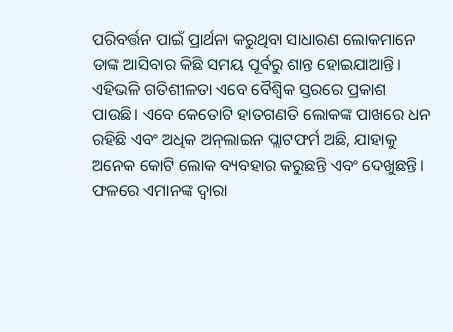ପରିବର୍ତ୍ତନ ପାଇଁ ପ୍ରାର୍ଥନା କରୁଥିବା ସାଧାରଣ ଲୋକମାନେ ତାଙ୍କ ଆସିବାର କିଛି ସମୟ ପୂର୍ବରୁ ଶାନ୍ତ ହୋଇଯାଆନ୍ତି। ଏହିଭଳି ଗତିଶୀଳତା ଏବେ ବୈଶ୍ୱିକ ସ୍ତରରେ ପ୍ରକାଶ ପାଉଛି। ଏବେ କେତୋଟି ହାତଗଣତି ଲୋକଙ୍କ ପାଖରେ ଧନ ରହିଛି ଏବଂ ଅଧିକ ଅନ୍‌ଲାଇନ ପ୍ଲାଟଫର୍ମ ଅଛି, ଯାହାକୁ ଅନେକ କୋଟି ଲୋକ ବ୍ୟବହାର କରୁଛନ୍ତି ଏବଂ ଦେଖୁଛନ୍ତି। ଫଳରେ ଏମାନଙ୍କ ଦ୍ୱାରା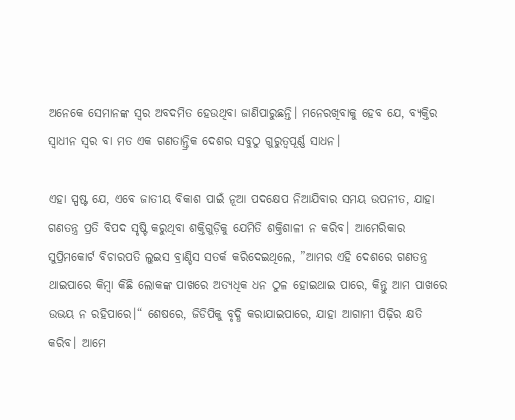ଅନେକେ ସେମାନଙ୍କ ସ୍ବର ଅବଦମିତ ହେଉଥିବା ଜାଣିପାରୁଛନ୍ତି। ମନେରଖିବାକୁ ହେବ ଯେ, ବ୍ୟକ୍ତିର ସ୍ବାଧୀନ ସ୍ବର ବା ମତ ଏକ ଗଣତାନ୍ତ୍ରିକ ଦେଶର ସବୁଠୁ ଗୁରୁତ୍ୱପୂର୍ଣ୍ଣ ସାଧନ।

ଏହା ସ୍ପଷ୍ଟ ଯେ, ଏବେ ଜାତୀୟ ବିକାଶ ପାଇଁ ନୂଆ ପଦକ୍ଷେପ ନିଆଯିବାର ସମୟ ଉପନୀତ, ଯାହା ଗଣତନ୍ତ୍ର ପ୍ରତି ବିପଦ ସୃଷ୍ଟି କରୁଥିବା ଶକ୍ତିଗୁଡ଼ିକୁ ଯେମିତି ଶକ୍ତିଶାଳୀ ନ କରିବ। ଆମେରିକାର ସୁପ୍ରିମକୋର୍ଟ ବିଚାରପତି ଲୁଇସ ବ୍ରାଣ୍ଡିସ ସତର୍କ କରିଦେଇଥିଲେ, ”ଆମର ଏହି ଦେଶରେ ଗଣତନ୍ତ୍ର ଥାଇପାରେ କିମ୍ବା କିଛି ଲୋକଙ୍କ ପାଖରେ ଅତ୍ୟଧିକ ଧନ ଠୁଳ ହୋଇଥାଇ ପାରେ, କିନ୍ତୁ ଆମ ପାଖରେ ଉଭୟ ନ ରହିପାରେ।“ ଶେଷରେ, ଜିଡିପିକୁ ବୃଦ୍ଧି କରାଯାଇପାରେ, ଯାହା ଆଗାମୀ ପିଢ଼ିର କ୍ଷତି କରିବ। ଆମେ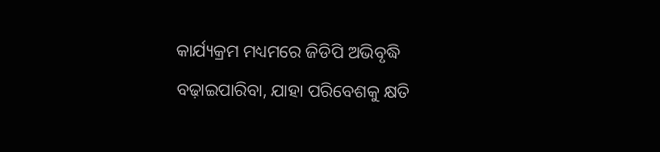କାର୍ଯ୍ୟକ୍ରମ ମଧ୍ୟମରେ ଜିଡିପି ଅଭିବୃଦ୍ଧି ବଢ଼ାଇପାରିବା, ଯାହା ପରିବେଶକୁ କ୍ଷତି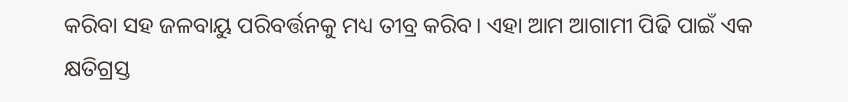କରିବା ସହ ଜଳବାୟୁ ପରିବର୍ତ୍ତନକୁ ମଧ୍ୟ ତୀବ୍ର କରିବ। ଏହା ଆମ ଆଗାମୀ ପିଢି ପାଇଁ ଏକ କ୍ଷତିଗ୍ରସ୍ତ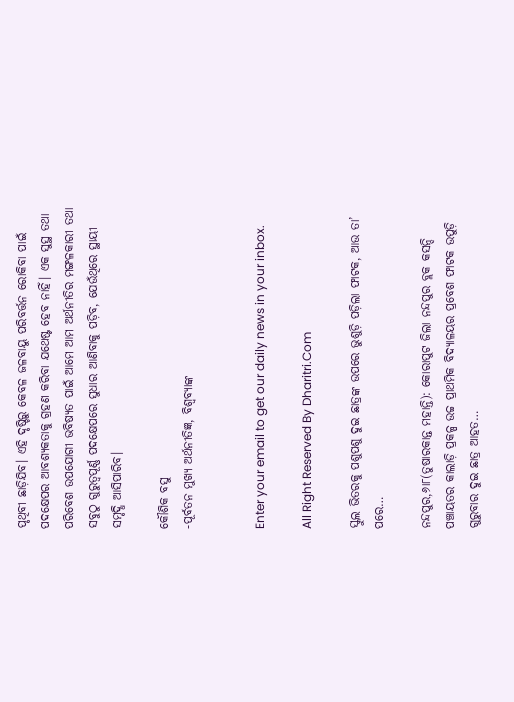ପୃଥିବୀ ଛାଡ଼ିଯିବ। ଏହି ଦୃଷ୍ଟିରୁ କେବଳ ଜଳବାୟୁ ପରିବର୍ତ୍ତନ ରୋକିବା ପାଇଁ ପଦକ୍ଷେପର ଆବଶ୍ୟକତାକୁ ଗ୍ରହଣ କରିବା ଯଥେଷ୍ଟ ହେବ ନାହିଁ। ଏକ ସୁସ୍ଥ ତଥା ପରିବେଶ ଉପଯୋଗୀ ଭବିଷ୍ୟତ ପାଇଁ ଆମେ ଆମ ଅର୍ଥନୀତିର ମଙ୍ଗଳକାରୀ ତଥା ସବୁଠୁ ଗୁରୁତ୍ୱପୂର୍ଣ୍ଣ ପଦକ୍ଷେପରେ ସୁଧାର ଆଣିବାକୁ ପଡ଼ିବ, ଯେଉଁଥିରେ ସ୍ଥାୟୀ ସମୃଦ୍ଧି ଆସିପାରିବ।

କୌଶିକ ବସୁ
-ପୂର୍ବତନ ମୁଖ୍ୟ ଅର୍ଥନୀତିଜ୍ଞ, ବିଶ୍ୱବ୍ୟାଙ୍କ


Enter your email to get our daily news in your inbox.

All Right Reserved By Dharitri.Com

ସ୍କୁଲ ଭିତରକୁ ପଶୁପଶୁ ଦୁଇ ଛାତ୍ରଙ୍କ ଉପରେ ଭୁଶୁଡ଼ି ପଡ଼ିଲା ଫାଟକ, ଆଉ ତା’ ପରେ…

ନନ୍ଦପୁର,୬ା୮(ତୁଷାରକାନ୍ତ ମହାନ୍ତି): କୋରାପୁଟ ଜିଲା ନନ୍ଦପୁର ବ୍ଲକ କସନ୍ଦି ପଞ୍ଚାୟତର କାଲାଡ଼ି ପ୍ରକଳ୍ପ ଉଚ୍ଚ ପ୍ରାଥମିକ ବିଦ୍ୟାଳୟର ପ୍ରବେଶ ଫାଟକ ଉପୁଡ଼ି ଗୁରୁବାର ଦୁଇ ଛାତ୍ର ଆହତ…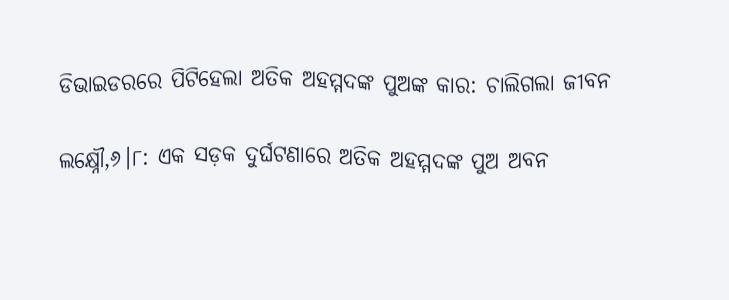ଡିଭାଇଡରରେ ପିଟିହେଲା ଅତିକ ଅହମ୍ମଦଙ୍କ ପୁଅଙ୍କ କାର: ଚାଲିଗଲା ଜୀବନ

ଲକ୍ଷ୍ନୌ,୬।୮: ଏକ ସଡ଼କ ଦୁର୍ଘଟଣାରେ ଅତିକ ଅହମ୍ମଦଙ୍କ ପୁଅ ଅବନ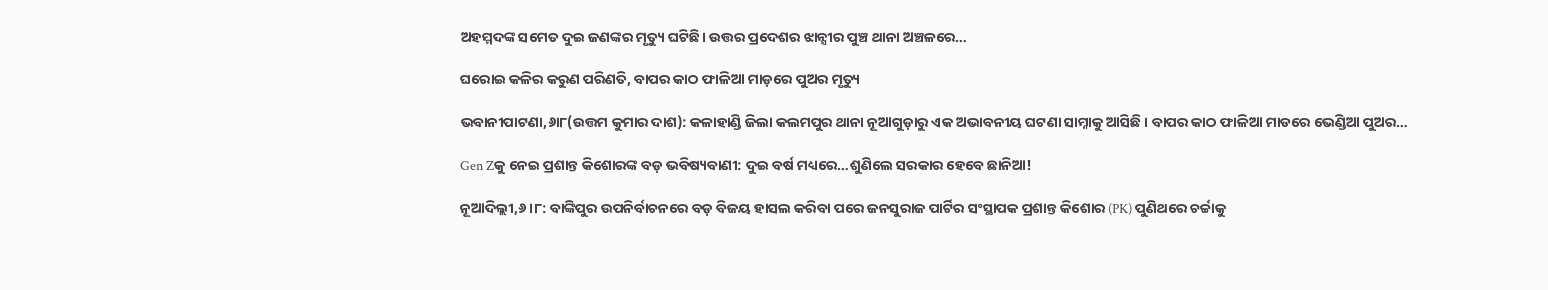ଅହମ୍ମଦଙ୍କ ସମେତ ଦୁଇ ଜଣଙ୍କର ମୃତ୍ୟୁ ଘଟିଛି। ଉତ୍ତର ପ୍ରଦେଶର ଝାନ୍ସୀର ପୁଞ୍ଚ ଥାନା ଅଞ୍ଚଳରେ…

ଘରୋଇ କଳିର କରୁଣ ପରିଣତି, ବାପର କାଠ ଫାଳିଆ ମାଡ଼ରେ ପୁଅର ମୃତ୍ୟୁ

ଭବାନୀପାଟଣା,୬ା୮(ଉତ୍ତମ କୁମାର ଦାଶ): କଳାହାଣ୍ଡି ଜିଲା କଲମପୁର ଥାନା ନୂଆଗୁଡ଼ାରୁ ଏକ ଅଭାବନୀୟ ଘଟଣା ସାମ୍ନାକୁ ଆସିଛି । ବାପର କାଠ ଫାଳିଆ ମାଡରେ ଭେଣ୍ଡିଆ ପୁଅର…

Gen Zକୁ ନେଇ ପ୍ରଶାନ୍ତ କିଶୋରଙ୍କ ବଡ଼ ଭବିଷ୍ୟବାଣୀ: ଦୁଇ ବର୍ଷ ମଧ୍ୟରେ…ଶୁଣିଲେ ସରକାର ହେବେ ଛାନିଆ!

ନୂଆଦିଲ୍ଲୀ,୬।୮: ବାଙ୍କିପୁର ଉପନିର୍ବାଚନରେ ବଡ଼ ବିଜୟ ହାସଲ କରିବା ପରେ ଜନସୁରାଜ ପାର୍ଟିର ସଂସ୍ଥାପକ ପ୍ରଶାନ୍ତ କିଶୋର (PK) ପୁଣିଥରେ ଚର୍ଚ୍ଚାକୁ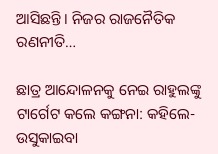ଆସିଛନ୍ତି। ନିଜର ରାଜନୈତିକ ରଣନୀତି…

ଛାତ୍ର ଆନ୍ଦୋଳନକୁ ନେଇ ରାହୁଲଙ୍କୁ ଟାର୍ଗେଟ କଲେ କଙ୍ଗନା: କହିଲେ- ଉସୁକାଇବା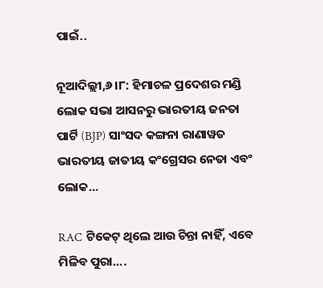ପାଇଁ..

ନୂଆଦିଲ୍ଲୀ,୬।୮: ହିମାଚଳ ପ୍ରଦେଶର ମଣ୍ଡି ଲୋକ ସଭା ଆସନରୁ ଭାରତୀୟ ଜନତା ପାର୍ଟି (BJP) ସାଂସଦ କଙ୍ଗନା ରାଣାୱତ ଭାରତୀୟ ଜାତୀୟ କଂଗ୍ରେସର ନେତା ଏବଂ ଲୋକ…

RAC ଟିକେଟ୍ ଥିଲେ ଆଉ ଚିନ୍ତା ନାହିଁ, ଏବେ ମିଳିବ ପୁରା….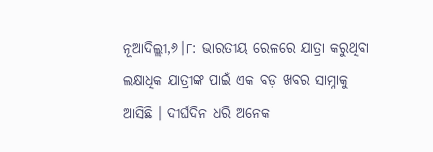ନୂଆଦିଲ୍ଲୀ,୬।୮: ଭାରତୀୟ ରେଳରେ ଯାତ୍ରା କରୁଥିବା ଲକ୍ଷାଧିକ ଯାତ୍ରୀଙ୍କ ପାଇଁ ଏକ ବଡ଼ ଖବର ସାମ୍ନାକୁ ଆସିଛି । ଦୀର୍ଘଦିନ ଧରି ଅନେକ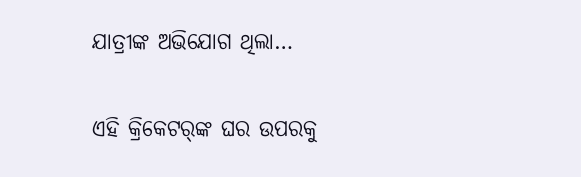ଯାତ୍ରୀଙ୍କ ଅଭିଯୋଗ ଥିଲା…

ଏହି କ୍ରିକେଟର୍‌ଙ୍କ ଘର ଉପରକୁ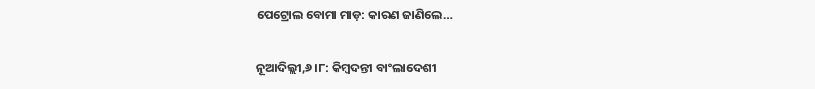ପେଟ୍ରୋଲ ବୋମା ମାଡ଼: କାରଣ ଜାଣିଲେ…

ନୂଆଦିଲ୍ଲୀ,୬।୮: କିମ୍ବଦନ୍ତୀ ବାଂଲାଦେଶୀ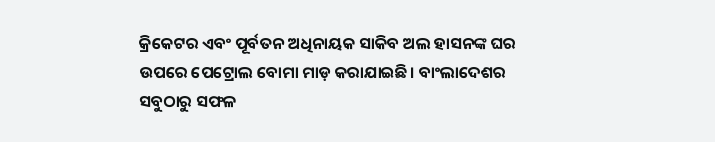କ୍ରିକେଟର ଏବଂ ପୂର୍ବତନ ଅଧିନାୟକ ସାକିବ ଅଲ ହାସନଙ୍କ ଘର ଉପରେ ପେଟ୍ରୋଲ ବୋମା ମାଡ଼ କରାଯାଇଛି। ବାଂଲାଦେଶର ସବୁଠାରୁ ସଫଳ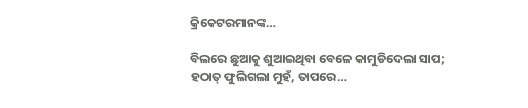କ୍ରିକେଟରମାନଙ୍କ…

ବିଲରେ ଛୁଆକୁ ଶୁଆଇଥିବା ବେଳେ କାମୁଡିଦେଲା ସାପ; ହଠାତ୍ ଫୁଲିଗଲା ମୁହଁ, ତାପରେ…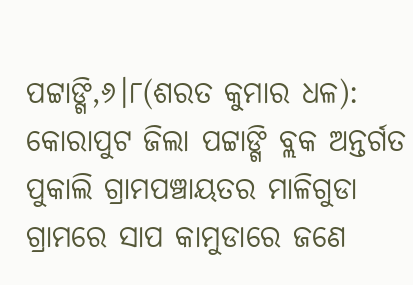ପଟ୍ଟାଙ୍ଗି,୬।୮(ଶରତ କୁମାର ଧଳ): କୋରାପୁଟ ଜିଲା ପଟ୍ଟାଙ୍ଗି ବ୍ଲକ ଅନ୍ତର୍ଗତ ପୁକାଲି ଗ୍ରାମପଞ୍ଚାୟତର ମାଳିଗୁଡା ଗ୍ରାମରେ ସାପ କାମୁଡାରେ ଜଣେ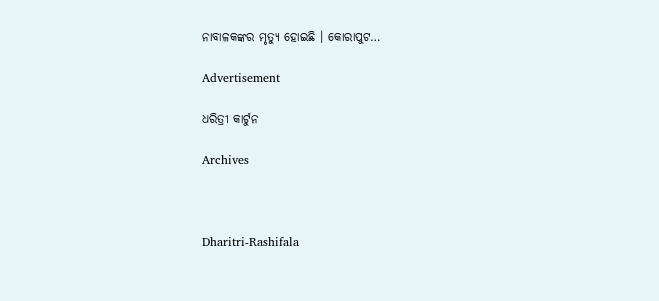ନାବାଳକଙ୍କର ମୃତ୍ୟୁ ହୋଇଛି । କୋରାପୁଟ…

Advertisement

ଧରିତ୍ରୀ କାର୍ଟୁନ

Archives



Dharitri-Rashifala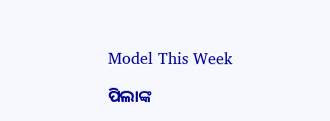Model This Week

ପିଲାଙ୍କ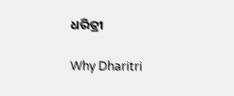ଧରିତ୍ରୀ

Why Dharitri